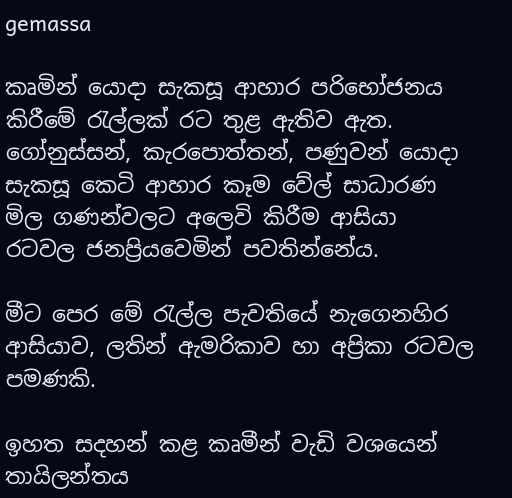gemassa

කෘමින් යොදා සැකසූ ආහාර පරිභෝජනය කිරීමේ රැල්ලක් රට තුළ ඇතිව ඇත. ගෝනුස්සන්, කැරපොත්තන්, පණුවන් යොදා සැකසූ කෙටි ආහාර කෑම වේල් සාධාරණ මිල ගණන්වලට අලෙවි කිරීම ආසියා රටවල ජනප්‍රියවෙමින් පවතින්නේය.

මීට පෙර මේ රැල්ල පැවතියේ නැගෙනහිර ආසියාව, ලතින් ඇමරිකාව හා අප්‍රිකා රටවල පමණකි.

ඉහත සදහන් කළ කෘමීන් වැඩි වශයෙන් තායිලන්තය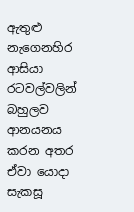ඇතුළු නැගෙනහිර ආසියා රටවල්වලින් බහුලව ආනයනය කරන අතර ඒවා යොදා සැකසූ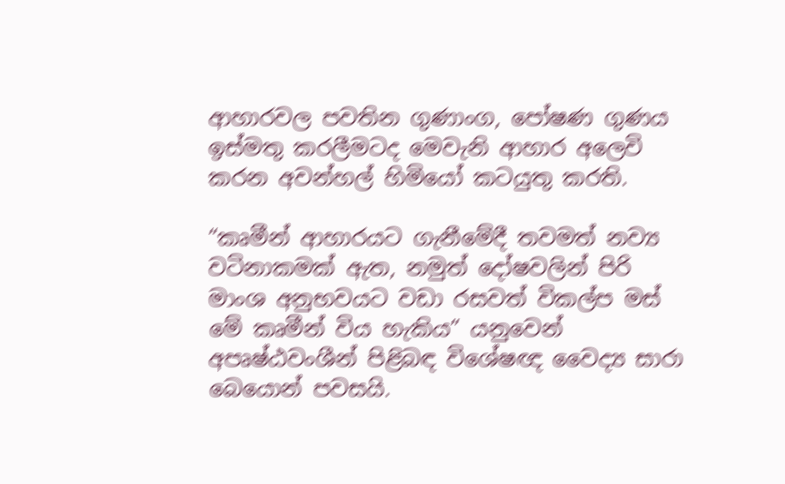ආහාරවල පවතින ගුණාංග, පෝෂණ ගුණය ඉස්මතු කරලීමටද මෙවැනි ආහාර අලෙවි කරන අවන්හල් හිමියෝ කටයුතු කරති.

“කෘමීන් ආහාරයට ගැනීමේදී තවමත් නව්‍ය වටිනාකමක් ඇත, නමුත් දෝෂවලින් පිරි මාංශ අනුභවයට වඩා රසවත් විකල්ප මස් මේ කෘමීන් විය හැකිය” යනුවෙන් අපෘෂ්ඨවංශීන් පිළිබඳ විශේෂඥ වෛද්‍ය සාරා බෙයොන් පවසයි.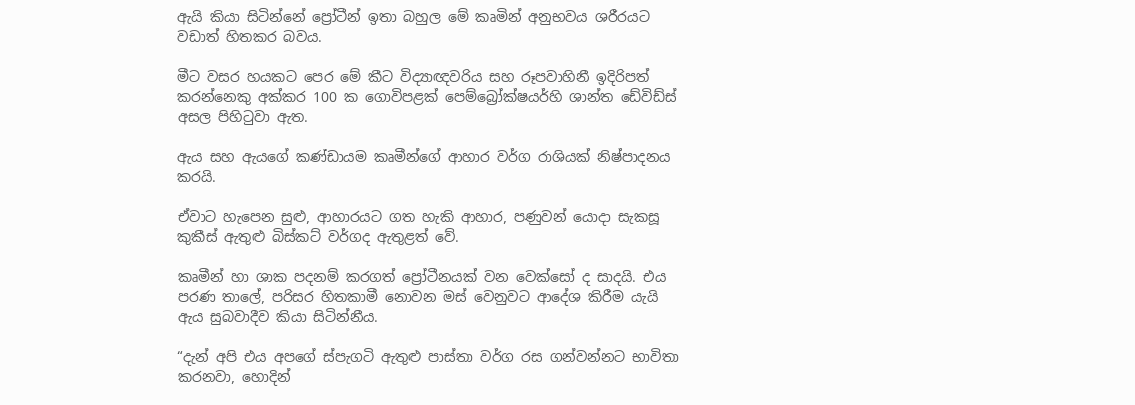ඇයි කියා සිටින්නේ ප්‍රෝටීන් ඉතා බහුල මේ කෘමින් අනුභවය ශරීරයට වඩාත් හිතකර බවය.

මීට වසර හයකට පෙර මේ කීට විද්‍යාඥවරිය සහ රූපවාහිනී ඉදිරිපත් කරන්නෙකු අක්කර 100 ක ගොවිපළක් පෙම්බ්‍රෝක්ෂයර්හි ශාන්ත ඩේවිඩ්ස් අසල පිහිටුවා ඇත.

ඇය සහ ඇයගේ කණ්ඩායම කෘමීන්ගේ ආහාර වර්ග රාශියක් නිෂ්පාදනය කරයි.

ඒවාට හැපෙන සුළු, ආහාරයට ගත හැකි ආහාර, පණුවන් යොදා සැකසූ කුකීස් ඇතුළු බිස්කට් වර්ගද ඇතුළත් වේ.

කෘමීන් හා ශාක පදනම් කරගත් ප්‍රෝටීනයක් වන වෙක්සෝ ද සාදයි. එය පරණ තාලේ, පරිසර හිතකාමී නොවන මස් වෙනුවට ආදේශ කිරීම යැයි ඇය සුබවාදීව කියා සිටින්නීය.

“දැන් අපි එය අපගේ ස්පැගටි ඇතුළු පාස්තා වර්ග රස ගන්වන්නට භාවිතා කරනවා, හොදින්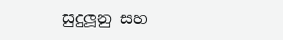සුදුලූනු සහ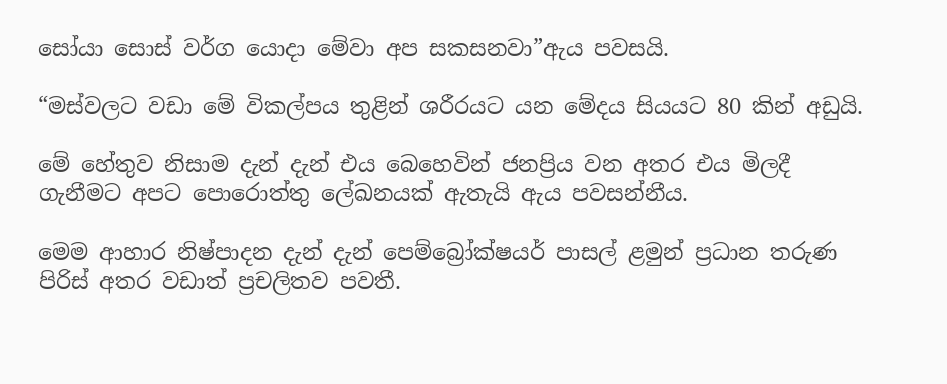සෝයා සොස් වර්ග යොදා මේවා අප සකසනවා”ඇය පවසයි.

“මස්වලට වඩා මේ විකල්පය තුළින් ශරීරයට යන මේදය සියයට 80 කින් අඩුයි.

මේ හේතුව නිසාම දැන් දැන් එය බෙහෙවින් ජනප්‍රිය වන අතර එය මිලදී ගැනීමට අපට පොරොත්තු ලේඛනයක් ඇතැයි ඇය පවසන්නීය.

මෙම ආහාර නිෂ්පාදන දැන් දැන් පෙම්බ්‍රෝක්ෂයර් පාසල් ළමුන් ප්‍රධාන තරුණ පිරිස් අතර වඩාත් ප්‍රචලිතව පවතී.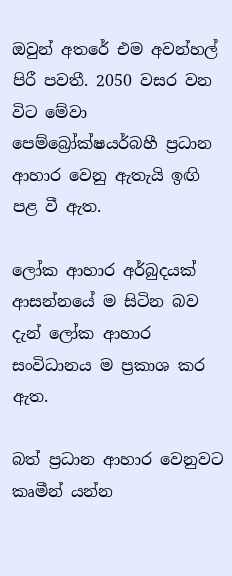ඔවුන් අතරේ එම අවන්හල් පිරී පවතී. 2050 වසර වන විට මේවා පෙම්බ්‍රෝක්ෂයර්බහී ප්‍රධාන ආහාර වෙනු ඇතැයි ඉඟි පළ වී ඇත.

ලෝක ආහාර අර්බුදයක් ආසන්නයේ ම සිටින බව දැන් ලෝක ආහාර සංවිධානය ම ප්‍රකාශ කර ඇත.

බත් ප්‍රධාන ආහාර වෙනුවට කෘමීන් යන්න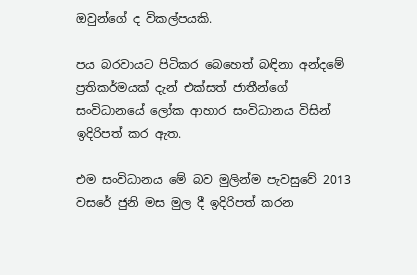ඔවුන්ගේ ද විකල්පයකි.

පය බරවායට පිටිකර බෙහෙත් බඳිනා අන්දමේ ප්‍රතිකර්මයක් දැන් එක්සත් ජාතීන්ගේ සංවිධානයේ ලෝක ආහාර සංවිධානය විසින් ඉදිරිපත් කර ඇත.

එම සංවිධානය මේ බව මුලින්ම පැවසුවේ 2013 වසරේ ජුනි මස මුල දී ඉදිරිපත් කරන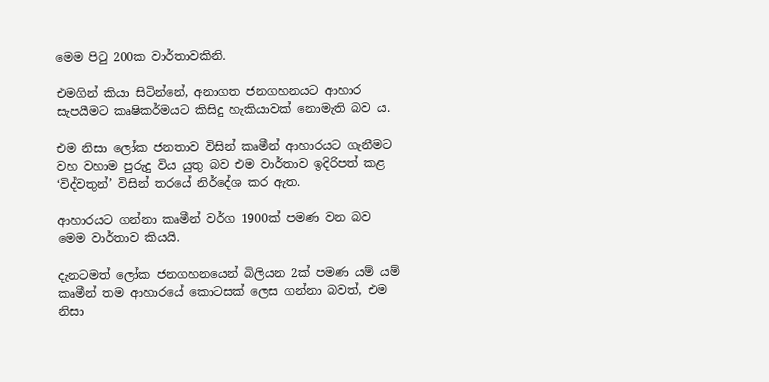මෙම පිටු 200ක වාර්තාවකිනි.

එමගින් කියා සිටින්නේ, අනාගත ජනගහනයට ආහාර සැපයීමට කෘෂිකර්මයට කිසිදු හැකියාවක් නොමැති බව ය.

එම නිසා ලෝක ජනතාව විසින් කෘමීන් ආහාරයට ගැනීමට වහ වහාම පුරුදු විය යුතු බව එම වාර්තාව ඉදිරිපත් කළ ‘විද්වතුන්’ විසින් තරයේ නිර්දේශ කර ඇත.

ආහාරයට ගන්නා කෘමීන් වර්ග 1900ක් පමණ වන බව මෙම වාර්තාව කියයි.

දැනටමත් ලෝක ජනගහනයෙන් බිලියන 2ක් පමණ යම් යම් කෘමීන් තම ආහාරයේ කොටසක් ලෙස ගන්නා බවත්, එම නිසා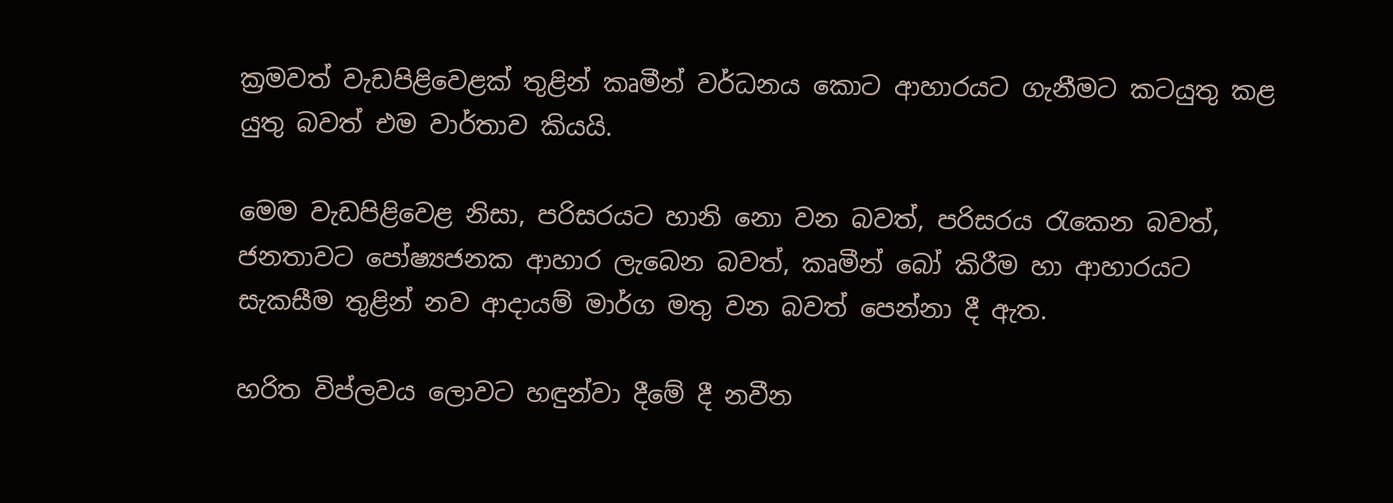ක්‍රමවත් වැඩපිළිවෙළක් තුළින් කෘමීන් වර්ධනය කොට ආහාරයට ගැනීමට කටයුතු කළ යුතු බවත් එම වාර්තාව කියයි.

මෙම වැඩපිළිවෙළ නිසා, පරිසරයට හානි නො වන බවත්, පරිසරය රැකෙන බවත්, ජනතාවට පෝෂ්‍යජනක ආහාර ලැබෙන බවත්, කෘමීන් බෝ කිරීම හා ආහාරයට සැකසීම තුළින් නව ආදායම් මාර්ග මතු වන බවත් පෙන්නා දී ඇත.

හරිත විප්ලවය ලොවට හඳුන්වා දීමේ දී නවීන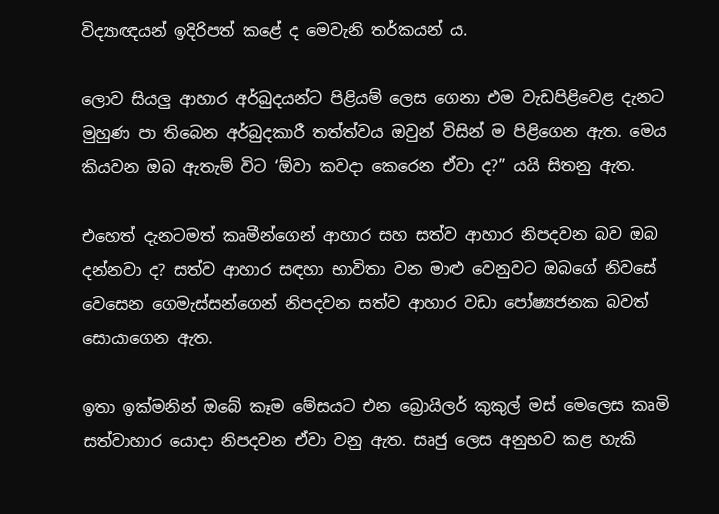විද්‍යාඥයන් ඉදිරිපත් කළේ ද මෙවැනි තර්කයන් ය.

ලොව සියලු ආහාර අර්බුදයන්ට පිළියම් ලෙස ගෙනා එම වැඩපිළිවෙළ දැනට මුහුණ පා තිබෙන අර්බුදකාරී තත්ත්වය ඔවුන් විසින් ම පිළිගෙන ඇත. මෙය කියවන ඔබ ඇතැම් විට ‘ඕවා කවදා කෙරෙන ඒවා ද?” යයි සිතනු ඇත.

එහෙත් දැනටමත් කෘමීන්ගෙන් ආහාර සහ සත්ව ආහාර නිපදවන බව ඔබ දන්නවා ද? සත්ව ආහාර සඳහා භාවිතා වන මාළු වෙනුවට ඔබගේ නිවසේ වෙසෙන ගෙමැස්සන්ගෙන් නිපදවන සත්ව ආහාර වඩා පෝෂ්‍යජනක බවත් සොයාගෙන ඇත.

ඉතා ඉක්මනින් ඔබේ කෑම මේසයට එන බ්‍රොයිලර් කුකුල් මස් මෙලෙස කෘමි සත්වාහාර යොදා නිපදවන ඒවා වනු ඇත. සෘජු ලෙස අනුභව කළ හැකි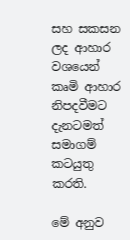සහ සකසන ලද ආහාර වශයෙන් කෘමි ආහාර නිපදවීමට දැනටමත් සමාගම් කටයුතු කරති.

මේ අනුව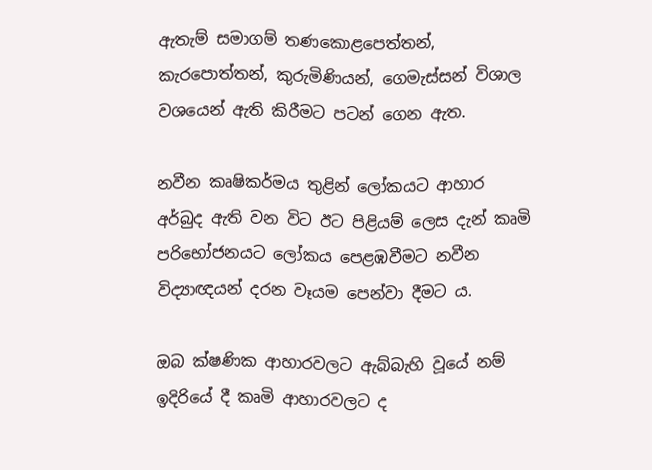ඇතැම් සමාගම් තණකොළපෙත්තන්, කැරපොත්තන්, කුරුමිණියන්, ගෙමැස්සන් විශාල වශයෙන් ඇති කිරීමට පටන් ගෙන ඇත.

නවීන කෘෂිකර්මය තුළින් ලෝකයට ආහාර අර්බුද ඇති වන විට ඊට පිළියම් ලෙස දැන් කෘමි පරිභෝජනයට ලෝකය පෙළඹවීමට නවීන විද්‍යාඥයන් දරන වෑයම පෙන්වා දීමට ය.

ඔබ ක්ෂණික ආහාරවලට ඇබ්බැහි වූයේ නම් ඉදිරියේ දී කෘමි ආහාරවලට ද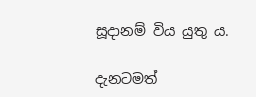සූදානම් විය යුතු ය.

දැනටමත්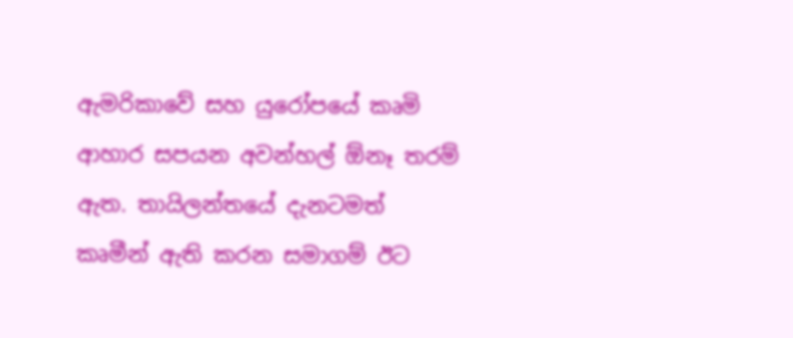ඇමරිකාවේ සහ යුරෝපයේ කෘමි ආහාර සපයන අවන්හල් ඕනෑ තරම් ඇත. තායිලන්තයේ දැනටමත් කෘමීන් ඇති කරන සමාගම් ඊට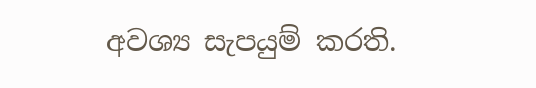අවශ්‍ය සැපයුම් කරති.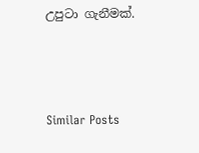උපුටා ගැනීමක්.



Similar Posts